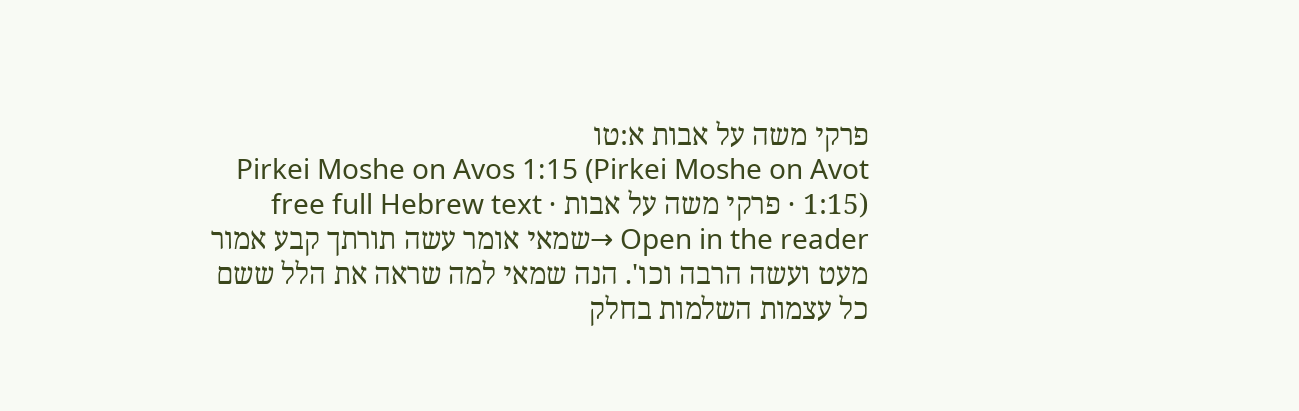פרקי משה על אבות א:טו
Pirkei Moshe on Avos 1:15 (Pirkei Moshe on Avot 1:15) · פרקי משה על אבות · free full Hebrew text
Open in the reader →שמאי אומר עשה תורתך קבע אמור מעט ועשה הרבה וכו'. הנה שמאי למה שראה את הלל ששם כל עצמות השלמות בחלק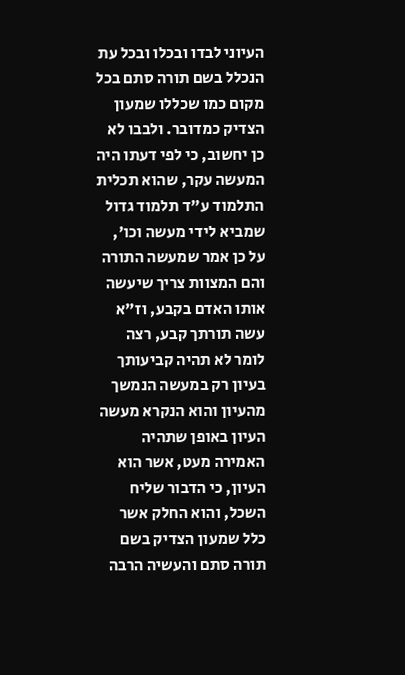העיוני לבדו ובכלו ובכל עת הנכלל בשם תורה סתם בכל מקום כמו שכללו שמעון הצדיק כמדובר. ולבבו לא כן יחשוב, כי לפי דעתו היה המעשה עקר, שהוא תכלית התלמוד ע"ד תלמוד גדול שמביא לידי מעשה וכו', על כן אמר שמעשה התורה והם המצוות צריך שיעשה אותו האדם בקבע, וז"א עשה תורתך קבע, רצה לומר לא תהיה קביעותך בעיון רק במעשה הנמשך מהעיון והוא הנקרא מעשה העיון באופן שתהיה האמירה מעט, אשר הוא העיון, כי הדבור שליח השכל, והוא החלק אשר כלל שמעון הצדיק בשם תורה סתם והעשיה הרבה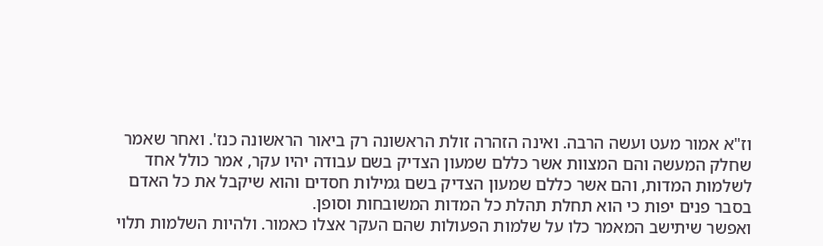וז"א אמור מעט ועשה הרבה. ואינה הזהרה זולת הראשונה רק ביאור הראשונה כנז'. ואחר שאמר שחלק המעשה והם המצוות אשר כללם שמעון הצדיק בשם עבודה יהיו עקר, אמר כולל אחד לשלמות המדות, והם אשר כללם שמעון הצדיק בשם גמילות חסדים והוא שיקבל את כל האדם בסבר פנים יפות כי הוא תחלת תהלת כל המדות המשובחות וסופן.
ואפשר שיתישב המאמר כלו על שלמות הפעולות שהם העקר אצלו כאמור. ולהיות השלמות תלוי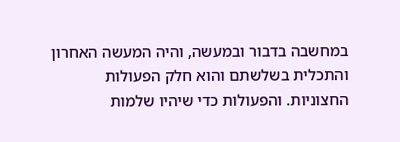במחשבה בדבור ובמעשה, והיה המעשה האחרון והתכלית בשלשתם והוא חלק הפעולות החצוניות. והפעולות כדי שיהיו שלמות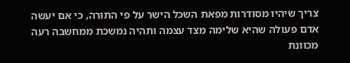צריך שיהיו מסודרות מפאת השכל הישר על פי התורה, כי אם יעשה אדם פעולה שהיא שלימה מצד עצמה ותהיה נמשכת ממחשבה רעה מכוונת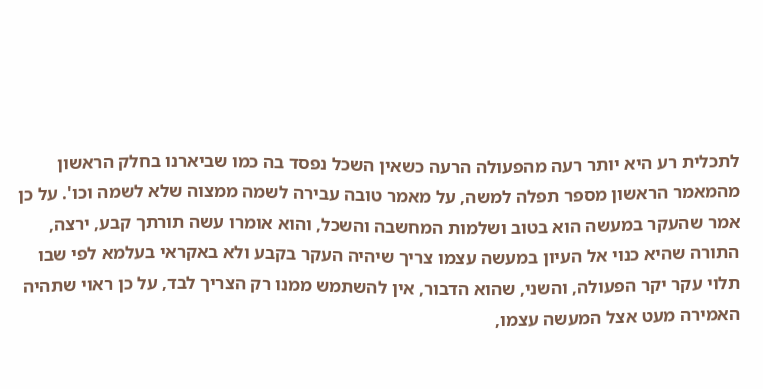לתכלית רע היא יותר רעה מהפעולה הרעה כשאין השכל נפסד בה כמו שביארנו בחלק הראשון מהמאמר הראשון מספר תפלה למשה, על מאמר טובה עבירה לשמה ממצוה שלא לשמה וכו'. על כן אמר שהעקר במעשה הוא בטוב ושלמות המחשבה והשכל, והוא אומרו עשה תורתך קבע, ירצה, התורה שהיא כנוי אל העיון במעשה עצמו צריך שיהיה העקר בקבע ולא באקראי בעלמא לפי שבו תלוי עקר יקר הפעולה, והשני, שהוא הדבור, אין להשתמש ממנו רק הצריך לבד, על כן ראוי שתהיה האמירה מעט אצל המעשה עצמו,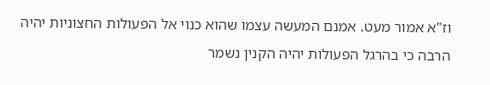וז"א אמור מעט. אמנם המעשה עצמו שהוא כנוי אל הפעולות החצוניות יהיה הרבה כי בהרגל הפעולות יהיה הקנין נשמר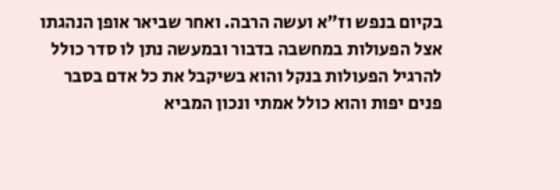בקיום בנפש וז"א ועשה הרבה. ואחר שביאר אופן הנהגתו אצל הפעולות במחשבה בדבור ובמעשה נתן לו סדר כולל להרגיל הפעולות בנקל והוא בשיקבל את כל אדם בסבר פנים יפות והוא כולל אמתי ונכון המביא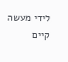לידי מעשה קיים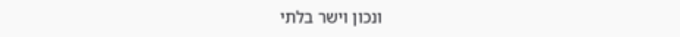ונכון וישר בלתי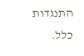התנגדות כלל.